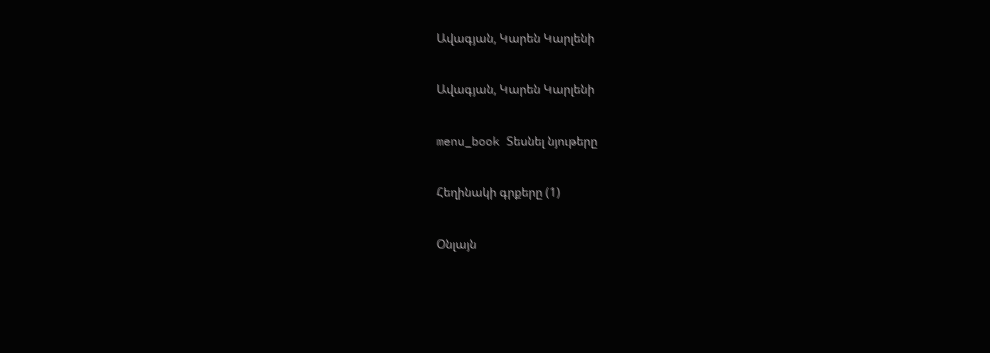Ավագյան, Կարեն Կարլենի

Ավագյան, Կարեն Կարլենի

menu_book Տեսնել նյութերը

Հեղինակի գրքերը (1)

Օնլայն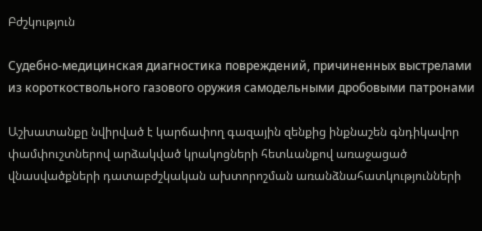Բժշկություն

Судебно-медицинская диагностика повреждений, причиненных выстрелами из короткоствольного газового оружия самодельными дробовыми патронами

Աշխատանքը նվիրված է կարճափող գազային զենքից ինքնաշեն գնդիկավոր փամփուշտներով արձակված կրակոցների հետևանքով առաջացած վնասվածքների դատաբժշկական ախտորոշման առանձնահատկությունների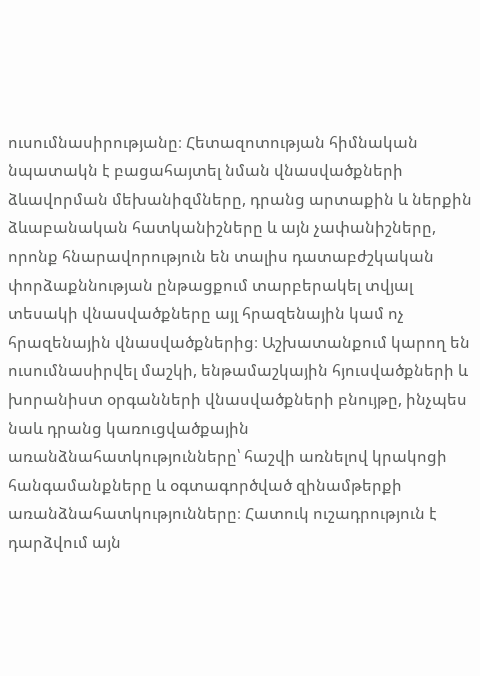ուսումնասիրությանը։ Հետազոտության հիմնական նպատակն է բացահայտել նման վնասվածքների ձևավորման մեխանիզմները, դրանց արտաքին և ներքին ձևաբանական հատկանիշները և այն չափանիշները, որոնք հնարավորություն են տալիս դատաբժշկական փորձաքննության ընթացքում տարբերակել տվյալ տեսակի վնասվածքները այլ հրազենային կամ ոչ հրազենային վնասվածքներից։ Աշխատանքում կարող են ուսումնասիրվել մաշկի, ենթամաշկային հյուսվածքների և խորանիստ օրգանների վնասվածքների բնույթը, ինչպես նաև դրանց կառուցվածքային առանձնահատկությունները՝ հաշվի առնելով կրակոցի հանգամանքները և օգտագործված զինամթերքի առանձնահատկությունները։ Հատուկ ուշադրություն է դարձվում այն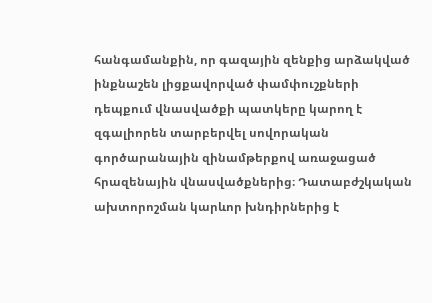հանգամանքին, որ գազային զենքից արձակված ինքնաշեն լիցքավորված փամփուշքների դեպքում վնասվածքի պատկերը կարող է զգալիորեն տարբերվել սովորական գործարանային զինամթերքով առաջացած հրազենային վնասվածքներից։ Դատաբժշկական ախտորոշման կարևոր խնդիրներից է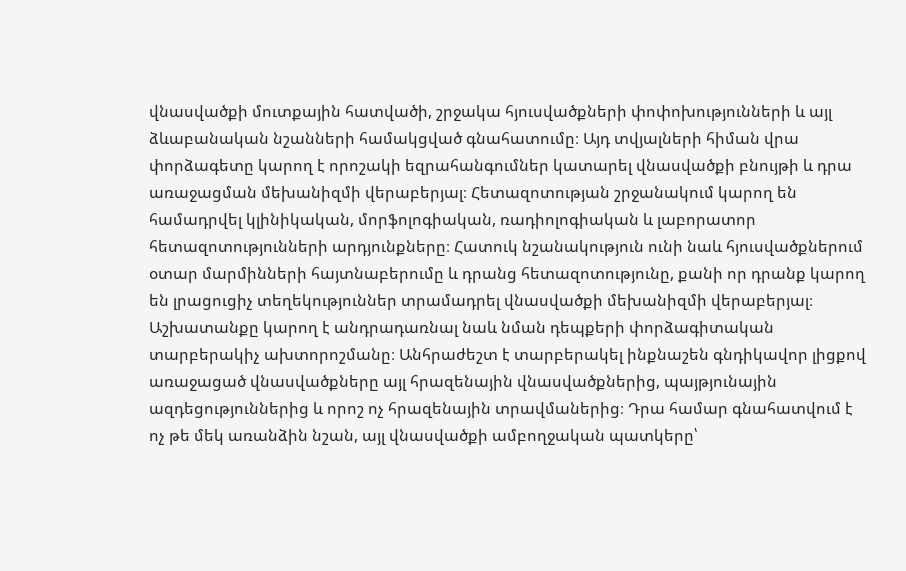վնասվածքի մուտքային հատվածի, շրջակա հյուսվածքների փոփոխությունների և այլ ձևաբանական նշանների համակցված գնահատումը։ Այդ տվյալների հիման վրա փորձագետը կարող է որոշակի եզրահանգումներ կատարել վնասվածքի բնույթի և դրա առաջացման մեխանիզմի վերաբերյալ։ Հետազոտության շրջանակում կարող են համադրվել կլինիկական, մորֆոլոգիական, ռադիոլոգիական և լաբորատոր հետազոտությունների արդյունքները։ Հատուկ նշանակություն ունի նաև հյուսվածքներում օտար մարմինների հայտնաբերումը և դրանց հետազոտությունը, քանի որ դրանք կարող են լրացուցիչ տեղեկություններ տրամադրել վնասվածքի մեխանիզմի վերաբերյալ։ Աշխատանքը կարող է անդրադառնալ նաև նման դեպքերի փորձագիտական տարբերակիչ ախտորոշմանը։ Անհրաժեշտ է տարբերակել ինքնաշեն գնդիկավոր լիցքով առաջացած վնասվածքները այլ հրազենային վնասվածքներից, պայթյունային ազդեցություններից և որոշ ոչ հրազենային տրավմաներից։ Դրա համար գնահատվում է ոչ թե մեկ առանձին նշան, այլ վնասվածքի ամբողջական պատկերը՝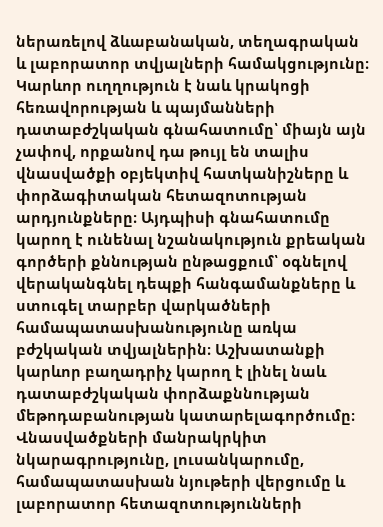ներառելով ձևաբանական, տեղագրական և լաբորատոր տվյալների համակցությունը։ Կարևոր ուղղություն է նաև կրակոցի հեռավորության և պայմանների դատաբժշկական գնահատումը՝ միայն այն չափով, որքանով դա թույլ են տալիս վնասվածքի օբյեկտիվ հատկանիշները և փորձագիտական հետազոտության արդյունքները։ Այդպիսի գնահատումը կարող է ունենալ նշանակություն քրեական գործերի քննության ընթացքում՝ օգնելով վերականգնել դեպքի հանգամանքները և ստուգել տարբեր վարկածների համապատասխանությունը առկա բժշկական տվյալներին։ Աշխատանքի կարևոր բաղադրիչ կարող է լինել նաև դատաբժշկական փորձաքննության մեթոդաբանության կատարելագործումը։ Վնասվածքների մանրակրկիտ նկարագրությունը, լուսանկարումը, համապատասխան նյութերի վերցումը և լաբորատոր հետազոտությունների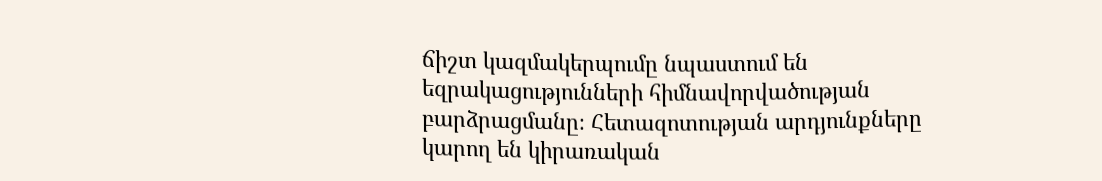ճիշտ կազմակերպումը նպաստում են եզրակացությունների հիմնավորվածության բարձրացմանը։ Հետազոտության արդյունքները կարող են կիրառական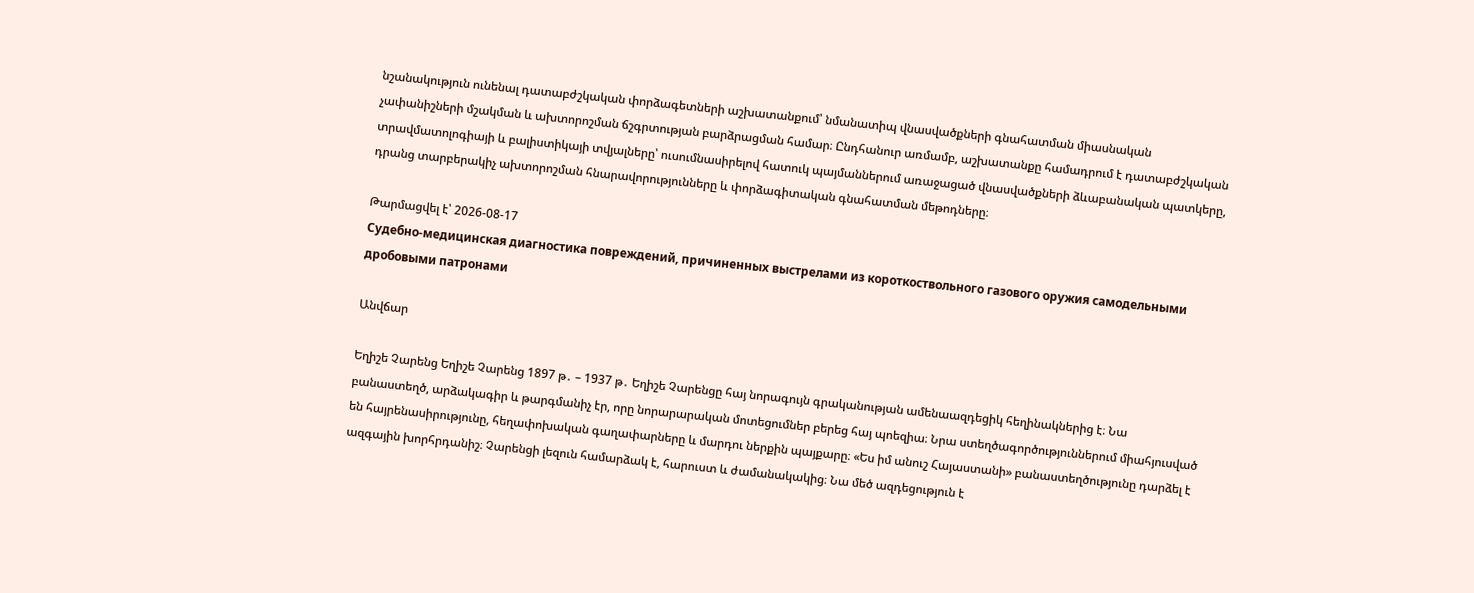նշանակություն ունենալ դատաբժշկական փորձագետների աշխատանքում՝ նմանատիպ վնասվածքների գնահատման միասնական չափանիշների մշակման և ախտորոշման ճշգրտության բարձրացման համար։ Ընդհանուր առմամբ, աշխատանքը համադրում է դատաբժշկական տրավմատոլոգիայի և բալիստիկայի տվյալները՝ ուսումնասիրելով հատուկ պայմաններում առաջացած վնասվածքների ձևաբանական պատկերը, դրանց տարբերակիչ ախտորոշման հնարավորությունները և փորձագիտական գնահատման մեթոդները։

Թարմացվել է՝ 2026-08-17
Судебно-медицинская диагностика повреждений, причиненных выстрелами из короткоствольного газового оружия самодельными дробовыми патронами

Անվճար

Եղիշե Չարենց Եղիշե Չարենց 1897 թ․ – 1937 թ․ Եղիշե Չարենցը հայ նորագույն գրականության ամենաազդեցիկ հեղինակներից է։ Նա բանաստեղծ, արձակագիր և թարգմանիչ էր, որը նորարարական մոտեցումներ բերեց հայ պոեզիա։ Նրա ստեղծագործություններում միահյուսված են հայրենասիրությունը, հեղափոխական գաղափարները և մարդու ներքին պայքարը։ «Ես իմ անուշ Հայաստանի» բանաստեղծությունը դարձել է ազգային խորհրդանիշ։ Չարենցի լեզուն համարձակ է, հարուստ և ժամանակակից։ Նա մեծ ազդեցություն է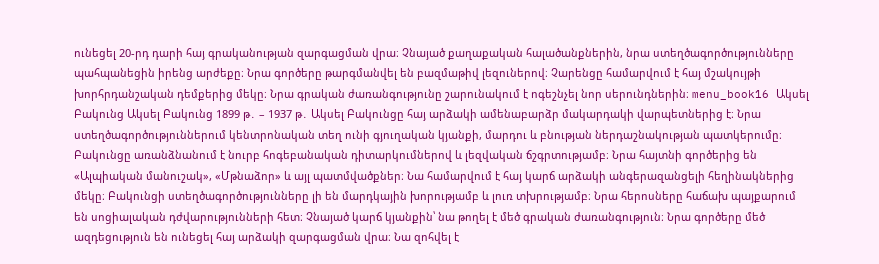ունեցել 20-րդ դարի հայ գրականության զարգացման վրա։ Չնայած քաղաքական հալածանքներին, նրա ստեղծագործությունները պահպանեցին իրենց արժեքը։ Նրա գործերը թարգմանվել են բազմաթիվ լեզուներով։ Չարենցը համարվում է հայ մշակույթի խորհրդանշական դեմքերից մեկը։ Նրա գրական ժառանգությունը շարունակում է ոգեշնչել նոր սերունդներին։ menu_book16 Ակսել Բակունց Ակսել Բակունց 1899 թ․ – 1937 թ․ Ակսել Բակունցը հայ արձակի ամենաբարձր մակարդակի վարպետներից է։ Նրա ստեղծագործություններում կենտրոնական տեղ ունի գյուղական կյանքի, մարդու և բնության ներդաշնակության պատկերումը։ Բակունցը առանձնանում է նուրբ հոգեբանական դիտարկումներով և լեզվական ճշգրտությամբ։ Նրա հայտնի գործերից են «Ալպիական մանուշակ», «Մթնաձոր» և այլ պատմվածքներ։ Նա համարվում է հայ կարճ արձակի անգերազանցելի հեղինակներից մեկը։ Բակունցի ստեղծագործությունները լի են մարդկային խորությամբ և լուռ տխրությամբ։ Նրա հերոսները հաճախ պայքարում են սոցիալական դժվարությունների հետ։ Չնայած կարճ կյանքին՝ նա թողել է մեծ գրական ժառանգություն։ Նրա գործերը մեծ ազդեցություն են ունեցել հայ արձակի զարգացման վրա։ Նա զոհվել է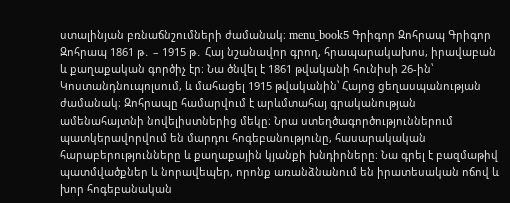ստալինյան բռնաճնշումների ժամանակ։ menu_book5 Գրիգոր Զոհրապ Գրիգոր Զոհրապ 1861 թ․ – 1915 թ․ Հայ նշանավոր գրող, հրապարակախոս, իրավաբան և քաղաքական գործիչ էր։ Նա ծնվել է 1861 թվականի հունիսի 26-ին՝ Կոստանդնուպոլսում, և մահացել 1915 թվականին՝ Հայոց ցեղասպանության ժամանակ։ Զոհրապը համարվում է արևմտահայ գրականության ամենահայտնի նովելիստներից մեկը։ Նրա ստեղծագործություններում պատկերավորվում են մարդու հոգեբանությունը, հասարակական հարաբերությունները և քաղաքային կյանքի խնդիրները։ Նա գրել է բազմաթիվ պատմվածքներ և նորավեպեր, որոնք առանձնանում են իրատեսական ոճով և խոր հոգեբանական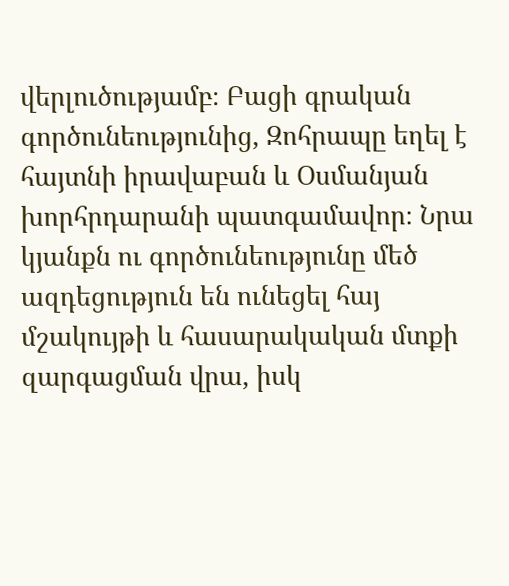վերլուծությամբ։ Բացի գրական գործունեությունից, Զոհրապը եղել է հայտնի իրավաբան և Օսմանյան խորհրդարանի պատգամավոր։ Նրա կյանքն ու գործունեությունը մեծ ազդեցություն են ունեցել հայ մշակույթի և հասարակական մտքի զարգացման վրա, իսկ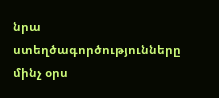նրա ստեղծագործությունները մինչ օրս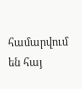համարվում են հայ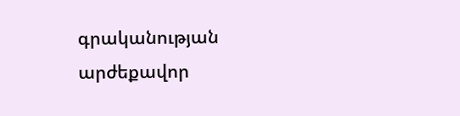գրականության արժեքավոր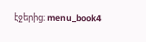էջերից։ menu_book4